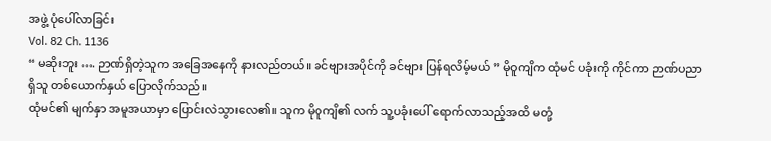အဖွဲ့ ပုံပေါ်လာခြင်း
Vol. 82 Ch. 1136
“ မဆိုးဘူး …. ဉာဏ်ရှိတဲ့သူက အခြေအနေကို နားလည်တယ်။ ခင်ဗျားအပိုင်ကို ခင်ဗျား ပြန်ရလိမ့်မယ် ” မိုဝူကျိက ထုံမင် ပခုံးကို ကိုင်ကာ ဉာဏ်ပညာရှိသူ တစ်ယောက်နှယ် ပြောလိုက်သည်။
ထုံမင်၏ မျက်နှာ အမူအယာမှာ ပြောင်းလဲသွားလေ၏။ သူက မိုဝူကျိ၏ လက် သူ့ပခုံးပေါ် ရောက်လာသည့်အထိ မတုံ့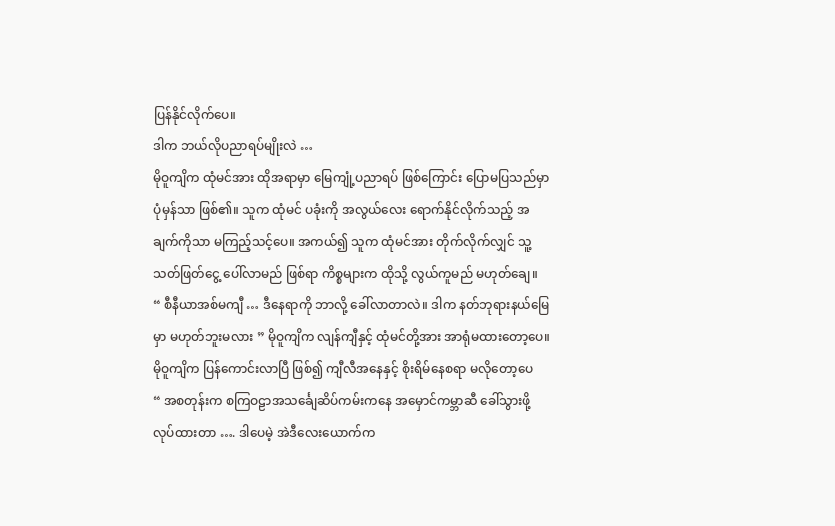ပြန်နိုင်လိုက်ပေ။
ဒါက ဘယ်လိုပညာရပ်မျိုးလဲ …
မိုဝူကျိက ထုံမင်အား ထိုအရာမှာ မြေကျုံ့ပညာရပ် ဖြစ်ကြောင်း ပြောမပြသည်မှာ ပုံမှန်သာ ဖြစ်၏။ သူက ထုံမင် ပခုံးကို အလွယ်လေး ရောက်နိုင်လိုက်သည့် အချက်ကိုသာ မကြည့်သင့်ပေ။ အကယ်၍ သူက ထုံမင်အား တိုက်လိုက်လျှင် သူ့သတ်ဖြတ်ငွေ့ ပေါ်လာမည် ဖြစ်ရာ ကိစ္စများက ထိုသို့ လွယ်ကူမည် မဟုတ်ချေ။
“ စီနီယာအစ်မကျီ … ဒီနေရာကို ဘာလို့ ခေါ်လာတာလဲ။ ဒါက နတ်ဘုရားနယ်မြေမှာ မဟုတ်ဘူးမလား ” မိုဝူကျိက လျန်ကျီနှင့် ထုံမင်တို့အား အာရုံမထားတော့ပေ။
မိုဝူကျိက ပြန်ကောင်းလာပြီ ဖြစ်၍ ကျီလီအနေနှင့် စိုးရိမ်နေစရာ မလိုတော့ပေ
“ အစတုန်းက စကြဝဠာအသင်္ချေဆိပ်ကမ်းကနေ အမှောင်ကမ္ဘာဆီ ခေါ်သွားဖို့ လုပ်ထားတာ …. ဒါပေမဲ့ အဲဒီလေးယောက်က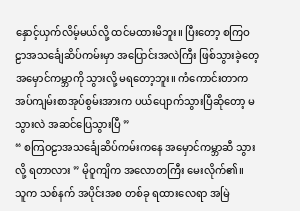နှောင့်ယှက်လိမ့်မယ်လို့ ထင်မထားမိဘူး။ ပြီးတော့ စကြဝဠာအသင်္ချေဆိပ်ကမ်းမှာ အပြောင်းအလဲကြီး ဖြစ်သွားခဲ့တေ့ အမှောင်ကမ္ဘာကို သွားလို့ မရတော့ဘူး။ ကံကောင်းတာက အပ်ကျမ်းစာအုပ်စွမ်းအားက ပယ်ပျောက်သွားပြီဆိုတော့ မသွားလဲ အဆင်ပြေသွားပြီ ”
“ စကြဝဠာအသင်္ချေဆိပ်ကမ်းကနေ အမှောင်ကမ္ဘာဆီ သွားလို့ ရတာလား ” မိုဝူကျိက အလောတကြီး မေးလိုက်၏။
သူက သစ်နက် အပိုင်းအစ တစ်ခု ရထားလေရာ အမြဲ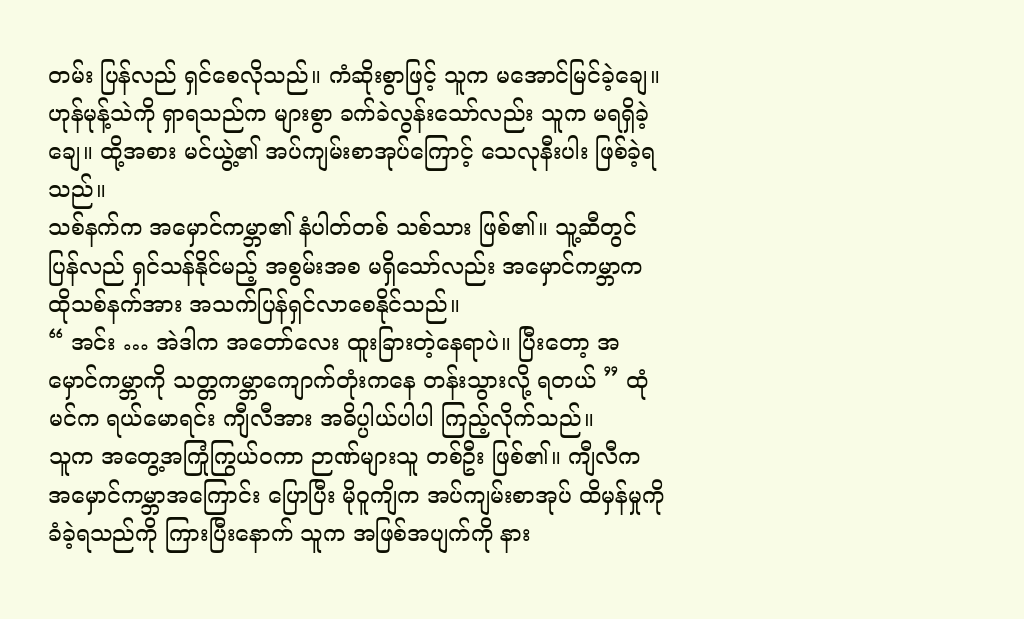တမ်း ပြန်လည် ရှင်စေလိုသည်။ ကံဆိုးစွာဖြင့် သူက မအောင်မြင်ခဲ့ချေ။ ဟုန်မုန့်သဲကို ရှာရသည်က များစွာ ခက်ခဲလွန်းသော်လည်း သူက မရရှိခဲ့ချေ။ ထို့အစား မင်ယွဲ့၏ အပ်ကျမ်းစာအုပ်ကြောင့် သေလုနီးပါး ဖြစ်ခဲ့ရသည်။
သစ်နက်က အမှောင်ကမ္ဘာ၏ နံပါတ်တစ် သစ်သား ဖြစ်၏။ သူ့ဆီတွင် ပြန်လည် ရှင်သန်နိုင်မည့် အစွမ်းအစ မရှိသော်လည်း အမှောင်ကမ္ဘာက ထိုသစ်နက်အား အသက်ပြန်ရှင်လာစေနိုင်သည်။
“ အင်း … အဲဒါက အတော်လေး ထူးခြားတဲ့နေရာပဲ။ ပြီးတော့ အမှောင်ကမ္ဘာကို သတ္တကမ္ဘာကျောက်တုံးကနေ တန်းသွားလို့ ရတယ် ” ထုံမင်က ရယ်မောရင်း ကျီလီအား အဓိပ္ပါယ်ပါပါ ကြည့်လိုက်သည်။
သူက အတွေ့အကြုံကြွယ်ဝကာ ဉာဏ်များသူ တစ်ဦး ဖြစ်၏။ ကျီလီက အမှောင်ကမ္ဘာအကြောင်း ပြောပြီး မိုဝူကျိက အပ်ကျမ်းစာအုပ် ထိမှန်မှုကို ခံခဲ့ရသည်ကို ကြားပြီးနောက် သူက အဖြစ်အပျက်ကို နား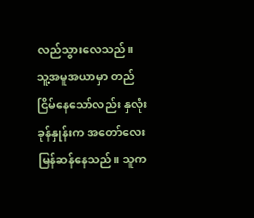လည်သွားလေသည်။
သူ့အမူအယာမှာ တည်ငြိမ်နေသော်လည်း နှလုံးခုန်နှုန်းက အတော်လေး မြန်ဆန်နေသည်။ သူက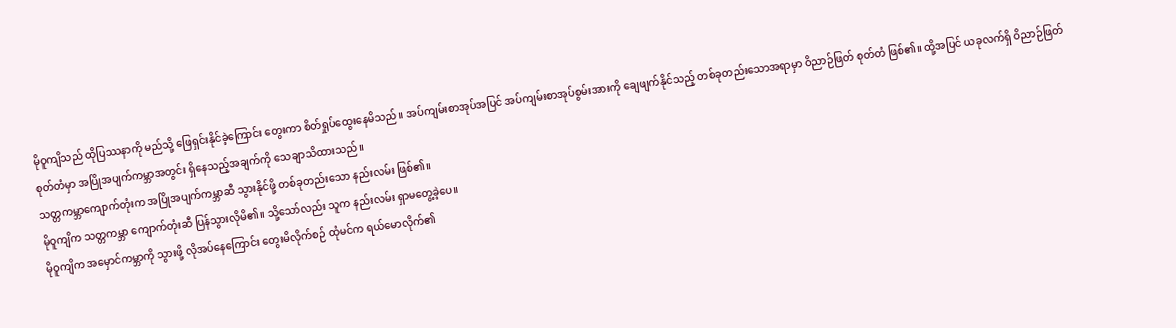မိုဝူကျိသည် ထိုပြဿနာကို မည်သို့ ဖြေရှင်းနိုင်ခဲ့ကြောင်း တွေးကာ စိတ်ရှုပ်ထွေးနေမိသည်။ အပ်ကျမ်းစာအုပ်အပြင် အပ်ကျမ်းစာအုပ်စွမ်းအားကို ချေဖျက်နိုင်သည့် တစ်ခုတည်းသောအရာမှာ ဝိညာဉ်ဖြတ် စုတ်တံ ဖြစ်၏။ ထို့အပြင် ယခုလက်ရှိ ဝိညာဉ်ဖြတ် စုတ်တံမှာ အပြိုအပျက်ကမ္ဘာအတွင်း ရှိနေသည့်အချက်ကို သေချာသိထားသည်။
သတ္တကမ္ဘာကျောက်တုံးက အပြိုအပျက်ကမ္ဘာဆီ သွားနိုင်ဖို့ တစ်ခုတည်းသော နည်းလမ်း ဖြစ်၏။
မိုဝူကျိက သတ္တကမ္ဘာ ကျောက်တုံးဆီ ပြန်သွားလိုမိ၏။ သို့သော်လည်း သူက နည်းလမ်း ရှာမတွေ့ခဲ့ပေ။
မိုဝူကျိက အမှောင်ကမ္ဘာကို သွားဖို့ လိုအပ်နေကြောင်း တွေးမိလိုက်စဉ် ထုံမင်က ရယ်မောလိုက်၏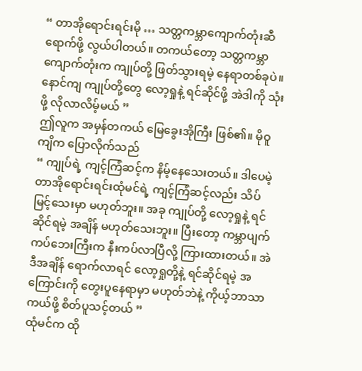“ တာအိုရောင်းရင်းမို … သတ္တကမ္ဘာကျောက်တုံးဆီ ရောက်ဖို့ လွယ်ပါတယ်။ တကယ်တော့ သတ္တကမ္ဘာကျောက်တုံးက ကျုပ်တို့ ဖြတ်သွားရမဲ့ နေရာတစ်ခုပဲ။ နောင်ကျ ကျုပ်တို့တွေ လော့ရှုနဲ့ ရင်ဆိုင်ဖို့ အဲဒါကို သုံးဖို့ လိုလာလိမ့်မယ် ”
ဤလူက အမှန်တကယ် မြေခွေးအိုကြီး ဖြစ်၏။ မိုဝူကျိက ပြောလိုက်သည်
“ ကျုပ်ရဲ့ ကျင့်ကြံဆင့်က နိမ့်နေသေးတယ်။ ဒါပေမဲ့ တာအိုရောင်းရင်းထုံမင်ရဲ့ ကျင့်ကြံဆင့်လည်း သိပ်မြင့်သေးမှာ မဟုတ်ဘူး။ အခု ကျုပ်တို့ လော့ရှုနဲ့ ရင်ဆိုင်ရမဲ့ အချိန် မဟုတ်သေးဘူး။ ပြီးတော့ ကမ္ဘာပျက်ကပ်ဘေးကြီးက နီးကပ်လာပြီလို့ ကြားထားတယ်။ အဲဒီအချိန် ရောက်လာရင် လော့ရှုတို့နဲ့ ရင်ဆိုင်ရမဲ့ အကြောင်းကို တွေးပူနေရာမှာ မဟုတ်ဘဲနဲ့ ကိုယ့်ဘာသာ ကယ်ဖို့ စိတ်ပူသင့်တယ် ”
ထုံမင်က ထို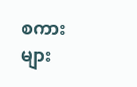စကားများ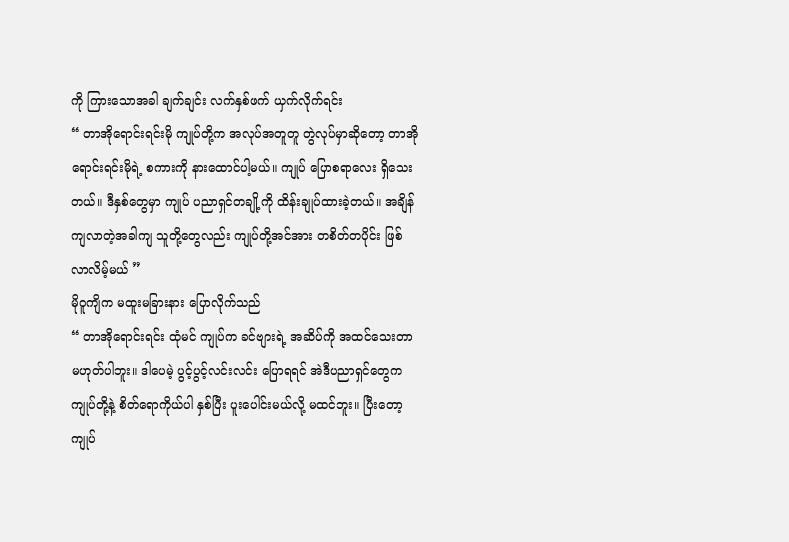ကို ကြားသောအခါ ချက်ချင်း လက်နှစ်ဖက် ယှက်လိုက်ရင်း
“ တာအိုရောင်းရင်းမို ကျုပ်တို့က အလုပ်အတူတူ တွဲလုပ်မှာဆိုတော့ တာအိုရောင်းရင်းမိုရဲ့ စကားကို နားထောင်ပါ့မယ်။ ကျုပ် ပြောစရာလေး ရှိသေးတယ်။ ဒီနှစ်တွေမှာ ကျုပ် ပညာရှင်တချို့ကို ထိန်းချုပ်ထားခဲ့တယ်။ အချိန်ကျလာတဲ့အခါကျ သူတို့တွေလည်း ကျုပ်တို့အင်အား တစိတ်တပိုင်း ဖြစ်လာလိမ့်မယ် ”
မိုဝူကျိက မထူးမခြားနား ပြောလိုက်သည်
“ တာအိုရောင်းရင်း ထုံမင် ကျုပ်က ခင်ဗျားရဲ့ အဆိပ်ကို အထင်သေးတာ မဟုတ်ပါဘူး။ ဒါပေမဲ့ ပွင့်ပွင့်လင်းလင်း ပြောရရင် အဲဒီပညာရှင်တွေက ကျုပ်တို့နဲ့ စိတ်ရောကိုယ်ပါ နှစ်ပြီး ပူးပေါင်းမယ်လို့ မထင်ဘူး။ ပြီးတော့ ကျုပ်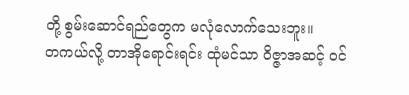တို့ စွမ်းဆောင်ရည်တွေက မလုံလောက်သေးဘူး။
တကယ်လို့ တာအိုရောင်းရင်း ထုံမင်သာ ဝိဇ္ဇာအဆင့် ဝင်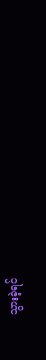သွားခဲ့ရင်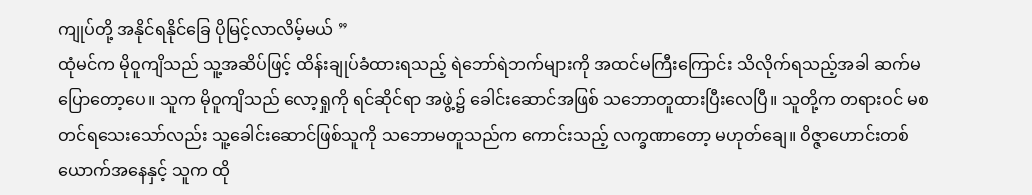ကျုပ်တို့ အနိုင်ရနိုင်ခြေ ပိုမြင့်လာလိမ့်မယ် ”
ထုံမင်က မိုဝူကျိသည် သူ့အဆိပ်ဖြင့် ထိန်းချုပ်ခံထားရသည့် ရဲဘော်ရဲဘက်များကို အထင်မကြီးကြောင်း သိလိုက်ရသည့်အခါ ဆက်မပြောတော့ပေ။ သူက မိုဝူကျိသည် လော့ရှုကို ရင်ဆိုင်ရာ အဖွဲ့၌ ခေါင်းဆောင်အဖြစ် သဘောတူထားပြီးလေပြီ။ သူတို့က တရားဝင် မစတင်ရသေးသော်လည်း သူ့ခေါင်းဆောင်ဖြစ်သူကို သဘောမတူသည်က ကောင်းသည့် လက္ခဏာတော့ မဟုတ်ချေ။ ဝိဇ္ဇာဟောင်းတစ်ယောက်အနေနှင့် သူက ထို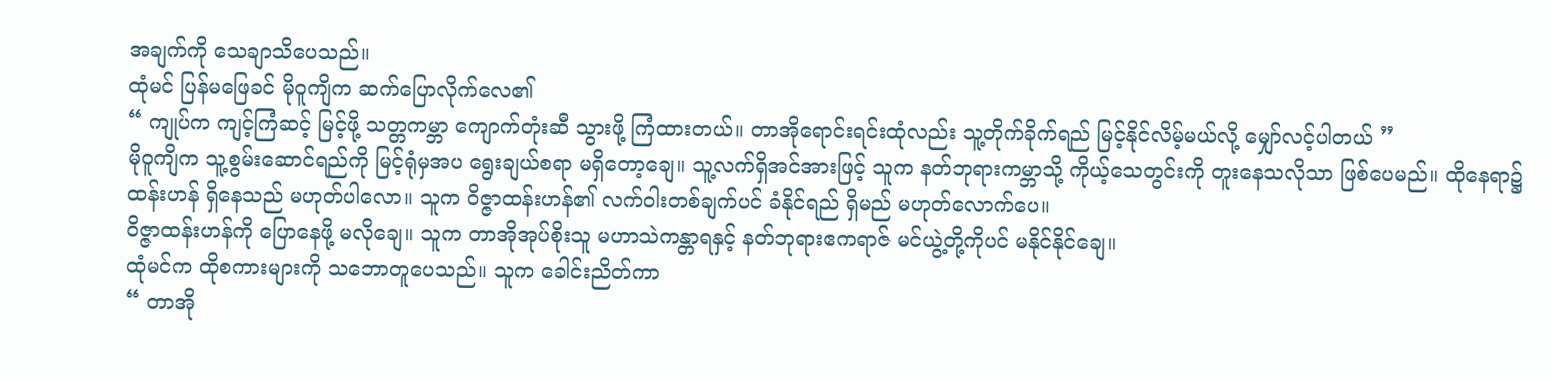အချက်ကို သေချာသိပေသည်။
ထုံမင် ပြန်မဖြေခင် မိုဝူကျိက ဆက်ပြောလိုက်လေ၏
“ ကျုပ်က ကျင့်ကြံဆင့် မြင့်ဖို့ သတ္တကမ္ဘာ ကျောက်တုံးဆီ သွားဖို့ ကြံထားတယ်။ တာအိုရောင်းရင်းထုံလည်း သူ့တိုက်ခိုက်ရည် မြင့်နိုင်လိမ့်မယ်လို့ မျှော်လင့်ပါတယ် ”
မိုဝူကျိက သူ့စွမ်းဆောင်ရည်ကို မြင့်ရုံမှအပ ရွေးချယ်စရာ မရှိတော့ချေ။ သူ့လက်ရှိအင်အားဖြင့် သူက နတ်ဘုရားကမ္ဘာသို့ ကိုယ့်သေတွင်းကို တူးနေသလိုသာ ဖြစ်ပေမည်။ ထိုနေရာ၌ ထန်းဟန် ရှိနေသည် မဟုတ်ပါလော။ သူက ဝိဇ္ဇာထန်းဟန်၏ လက်ဝါးတစ်ချက်ပင် ခံနိုင်ရည် ရှိမည် မဟုတ်လောက်ပေ။
ဝိဇ္ဇာထန်းဟန်ကို ပြောနေဖို့ မလိုချေ။ သူက တာအိုအုပ်စိုးသူ မဟာသဲကန္တာရနှင့် နတ်ဘုရားဧကရာဇ် မင်ယွဲ့တို့ကိုပင် မနိုင်နိုင်ချေ။
ထုံမင်က ထိုစကားများကို သဘောတူပေသည်။ သူက ခေါင်းညိတ်ကာ
“ တာအို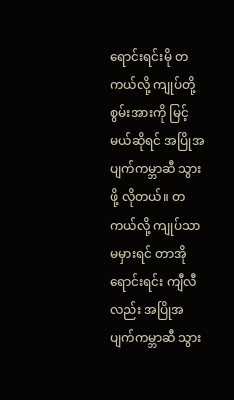ရောင်းရင်းမို တကယ်လို့ ကျုပ်တို့ စွမ်းအားကို မြင့်မယ်ဆိုရင် အပြိုအပျက်ကမ္ဘာဆီ သွားဖို့ လိုတယ်။ တကယ်လို့ ကျုပ်သာ မမှားရင် တာအိုရောင်းရင်း ကျီလီလည်း အပြိုအပျက်ကမ္ဘာဆီ သွား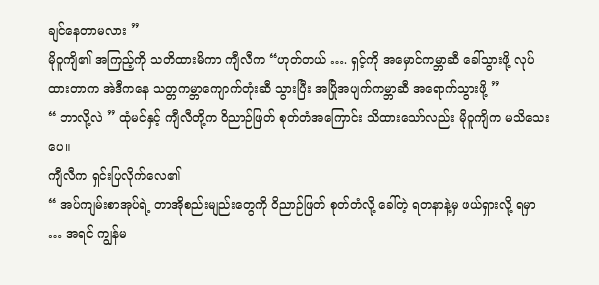ချင်နေတာမလား ”
မိုဝူကျိ၏ အကြည့်ကို သတိထားမိကာ ကျီလီက “ဟုတ်တယ် …. ရှင့်ကို အမှောင်ကမ္ဘာဆီ ခေါ်သွားဖို့ လုပ်ထားတာက အဲဒီကနေ သတ္တကမ္ဘာကျောက်တုံးဆီ သွားပြီး အပြိုအပျက်ကမ္ဘာဆီ အရောက်သွားဖို့ ”
“ ဘာလို့လဲ ” ထုံမင်နှင့် ကျီလီတို့က ဝိညာဉ်ဖြတ် စုတ်တံအကြောင်း သိထားသော်လည်း မိုဝူကျိက မသိသေးပေ။
ကျီလီက ရှင်းပြလိုက်လေ၏
“ အပ်ကျမ်းစာအုပ်ရဲ့ တာအိုစည်းမျည်းတွေကို ဝိညာဉ်ဖြတ် စုတ်တံလို့ ခေါ်တဲ့ ရတနာနဲ့မှ ဖယ်ရှားလို့ ရမှာ … အရင် ကျွန်မ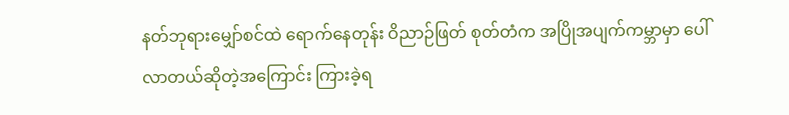နတ်ဘုရားမျှော်စင်ထဲ ရောက်နေတုန်း ဝိညာဉ်ဖြတ် စုတ်တံက အပြိုအပျက်ကမ္ဘာမှာ ပေါ်လာတယ်ဆိုတဲ့အကြောင်း ကြားခဲ့ရ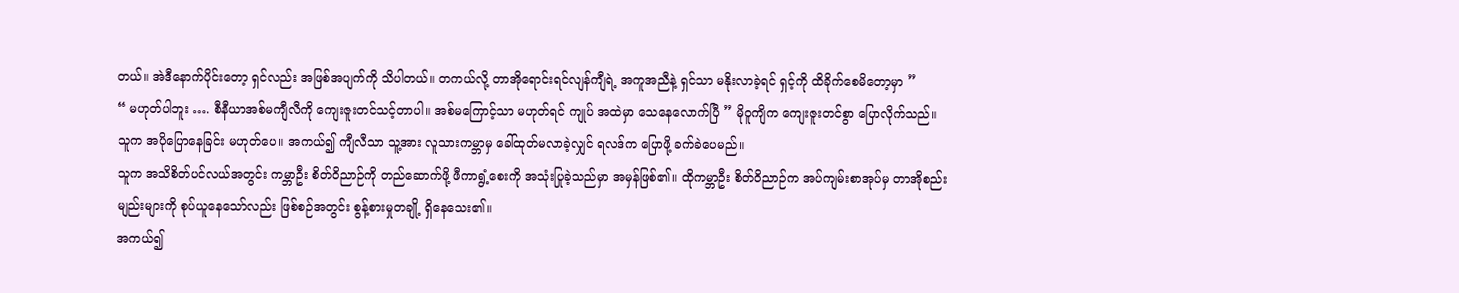တယ်။ အဲဒီနောက်ပိုင်းတော့ ရှင်လည်း အဖြစ်အပျက်ကို သိပါတယ်။ တကယ်လို့ တာအိုရောင်းရင်လျန်ကျီရဲ့ အကူအညီနဲ့ ရှင်သာ မနိုးလာခဲ့ရင် ရှင့်ကို ထိခိုက်စေမိတော့မှာ ”
“ မဟုတ်ပါဘူး …. စီနီယာအစ်မကျီလီကို ကျေးဇူးတင်သင့်တာပါ။ အစ်မကြောင့်သာ မဟုတ်ရင် ကျုပ် အထဲမှာ သေနေလောက်ပြီ ” မိုဝူကျိက ကျေးဇူးတင်စွာ ပြောလိုက်သည်။
သူက အပိုပြောနေခြင်း မဟုတ်ပေ။ အကယ်၍ ကျီလီသာ သူ့အား လူသားကမ္ဘာမှ ခေါ်ထုတ်မလာခဲ့လျှင် ရလဒ်က ပြောဖို့ ခက်ခဲပေမည်။
သူက အသိစိတ်ပင်လယ်အတွင်း ကမ္ဘာဦး စိတ်ဝိညာဉ်ကို တည်ဆောက်ဖို့ ဖီကာရွံ့စေးကို အသုံးပြုခဲ့သည်မှာ အမှန်ဖြစ်၏။ ထိုကမ္ဘာဦး စိတ်ဝိညာဉ်က အပ်ကျမ်းစာအုပ်မှ တာအိုစည်းမျည်းများကို စုပ်ယူနေသော်လည်း ဖြစ်စဉ်အတွင်း စွန့်စားမှုတချို့ ရှိနေသေး၏။
အကယ်၍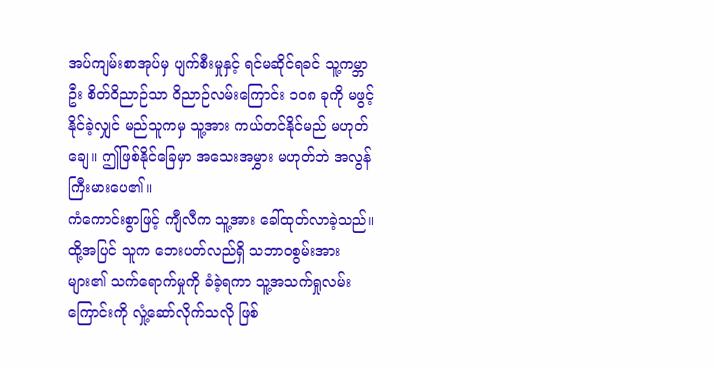အပ်ကျမ်းစာအုပ်မှ ပျက်စီးမှုနှင့် ရင်မဆိုင်ရခင် သူ့ကမ္ဘာဦး စိတ်ဝိညာဉ်သာ ဝိညာဉ်လမ်းကြောင်း ၁၀၈ ခုကို မဖွင့်နိုင်ခဲ့လျှင် မည်သူကမှ သူ့အား ကယ်တင်နိုင်မည် မဟုတ်ချေ။ ဤဖြစ်နိုင်ခြေမှာ အသေးအမွှား မဟုတ်ဘဲ အလွန်ကြီးမားပေ၏။
ကံကောင်းစွာဖြင့် ကျီလီက သူ့အား ခေါ်ထုတ်လာခဲ့သည်။ ထို့အပြင် သူက ဘေးပတ်လည်ရှိ သဘာဝစွမ်းအားများ၏ သက်ရောက်မှုကို ခံခဲ့ရကာ သူ့အသက်ရှုလမ်းကြောင်းကို လှုံ့ဆော်လိုက်သလို ဖြစ်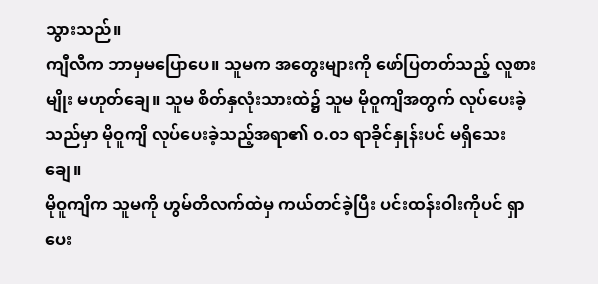သွားသည်။
ကျီလီက ဘာမှမပြောပေ။ သူမက အတွေးများကို ဖော်ပြတတ်သည့် လူစားမျိုး မဟုတ်ချေ။ သူမ စိတ်နှလုံးသားထဲ၌ သူမ မိုဝူကျိအတွက် လုပ်ပေးခဲ့သည်မှာ မိုဝူကျိ လုပ်ပေးခဲ့သည့်အရာ၏ ၀.၀၁ ရာခိုင်နှုန်းပင် မရှိသေးချေ။
မိုဝူကျိက သူမကို ဟွမ်တိလက်ထဲမှ ကယ်တင်ခဲ့ပြီး ပင်းထန်းဝါးကိုပင် ရှာပေး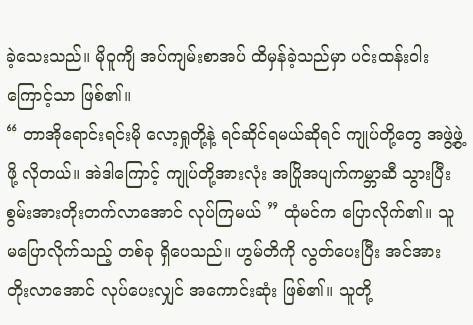ခဲ့သေးသည်။ မိုဝူကျိ အပ်ကျမ်းစာအပ် ထိမှန်ခဲ့သည်မှာ ပင်းထန်းဝါးကြောင့်သာ ဖြစ်၏။
“ တာအိုရောင်းရင်းမို လော့ရှုတို့နဲ့ ရင်ဆိုင်ရမယ်ဆိုရင် ကျုပ်တို့တွေ အဖွဲ့ဖွဲ့ဖို့ လိုတယ်။ အဲဒါကြောင့် ကျုပ်တို့အားလုံး အပြိုအပျက်ကမ္ဘာဆီ သွားပြီး စွမ်းအားတိုးတက်လာအောင် လုပ်ကြမယ် ” ထုံမင်က ပြောလိုက်၏။ သူ မပြောလိုက်သည့် တစ်ခု ရှိပေသည်။ ဟွမ်တိကို လွတ်ပေးပြီး အင်အား တိုးလာအောင် လုပ်ပေးလျှင် အကောင်းဆုံး ဖြစ်၏။ သူတို့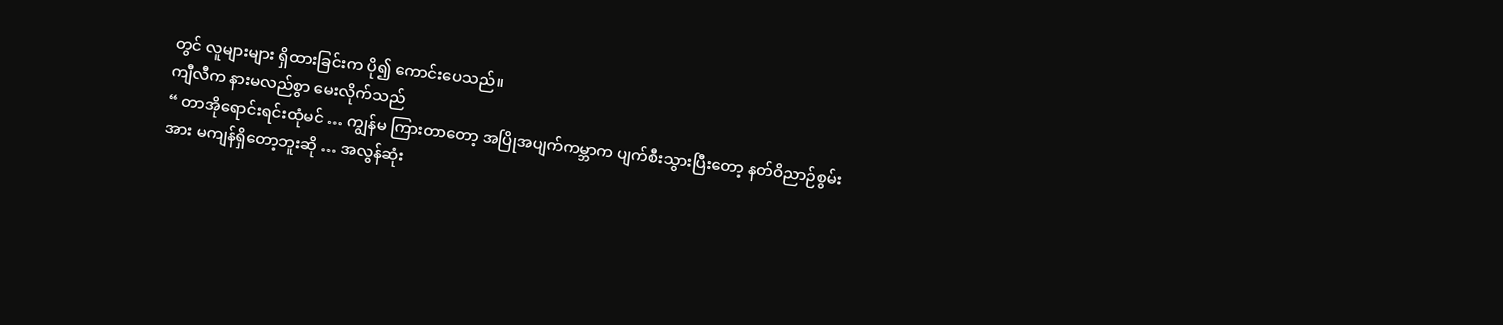တွင် လူများများ ရှိထားခြင်းက ပို၍ ကောင်းပေသည်။
ကျီလီက နားမလည်စွာ မေးလိုက်သည်
“ တာအိုရောင်းရင်းထုံမင် … ကျွန်မ ကြားတာတော့ အပြိုအပျက်ကမ္ဘာက ပျက်စီးသွားပြီးတော့ နတ်ဝိညာဉ်စွမ်းအား မကျန်ရှိတော့ဘူးဆို … အလွန်ဆုံး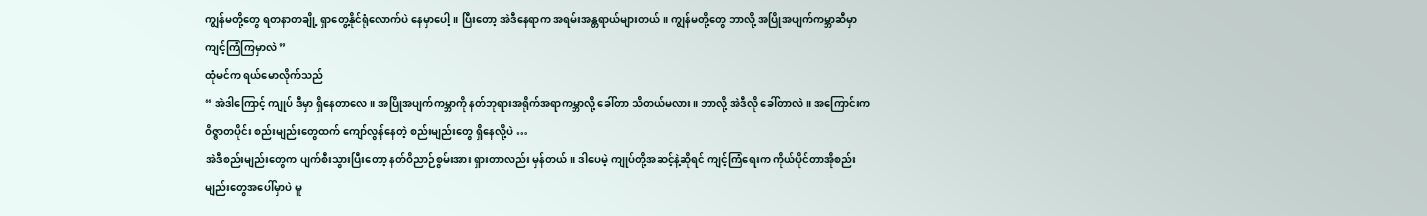ကျွန်မတို့တွေ ရတနာတချို့ ရှာတွေ့နိုင်ရုံလောက်ပဲ နေမှာပေါ့။ ပြီးတော့ အဲဒီနေရာက အရမ်းအန္တရာယ်များတယ်။ ကျွန်မတို့တွေ ဘာလို့ အပြိုအပျက်ကမ္ဘာဆီမှာ ကျင့်ကြံကြမှာလဲ ”
ထုံမင်က ရယ်မောလိုက်သည်
“ အဲဒါကြောင့် ကျုပ် ဒီမှာ ရှိနေတာလေ။ အပြိုအပျက်ကမ္ဘာကို နတ်ဘုရားအရိုက်အရာကမ္ဘာလို့ ခေါ်တာ သိတယ်မလား။ ဘာလို့ အဲဒီလို ခေါ်တာလဲ။ အကြောင်းက ဝိဇ္ဇာတပိုင်း စည်းမျည်းတွေထက် ကျော်လွန်နေတဲ့ စည်းမျည်းတွေ ရှိနေလို့ပဲ …
အဲဒီစည်းမျည်းတွေက ပျက်စီးသွားပြီးတော့ နတ်ဝိညာဉ်စွမ်းအား ရှားတာလည်း မှန်တယ်။ ဒါပေမဲ့ ကျုပ်တို့အဆင့်နဲ့ဆိုရင် ကျင့်ကြံရေးက ကိုယ်ပိုင်တာအိုစည်းမျည်းတွေအပေါ်မှာပဲ မူ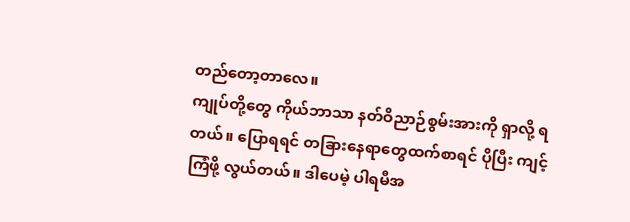တည်တော့တာလေ။
ကျုပ်တို့တွေ ကိုယ်ဘာသာ နတ်ဝိညာဉ်စွမ်းအားကို ရှာလို့ ရတယ်။ ပြောရရင် တခြားနေရာတွေထက်စာရင် ပိုပြီး ကျင့်ကြံဖို့ လွယ်တယ်။ ဒါပေမဲ့ ပါရမီအ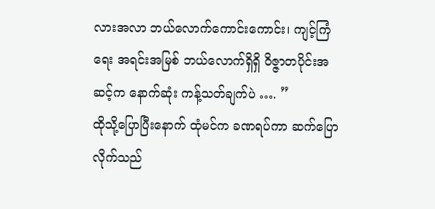လားအလာ ဘယ်လောက်ကောင်းကောင်း၊ ကျင့်ကြံရေး အရင်းအမြစ် ဘယ်လောက်ရှိရှိ ဝိဇ္ဇာတပိုင်းအဆင့်က နောက်ဆုံး ကန့်သတ်ချက်ပဲ …. ”
ထိုသို့ပြောပြီးနောက် ထုံမင်က ခဏရပ်ကာ ဆက်ပြောလိုက်သည်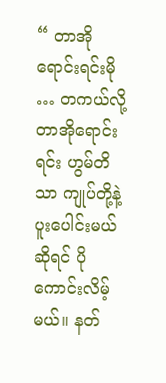“ တာအိုရောင်းရင်းမို … တကယ်လို့ တာအိုရောင်းရင်း ဟွမ်တိသာ ကျုပ်တို့နဲ့ ပူးပေါင်းမယ်ဆိုရင် ပိုကောင်းလိမ့်မယ်။ နတ်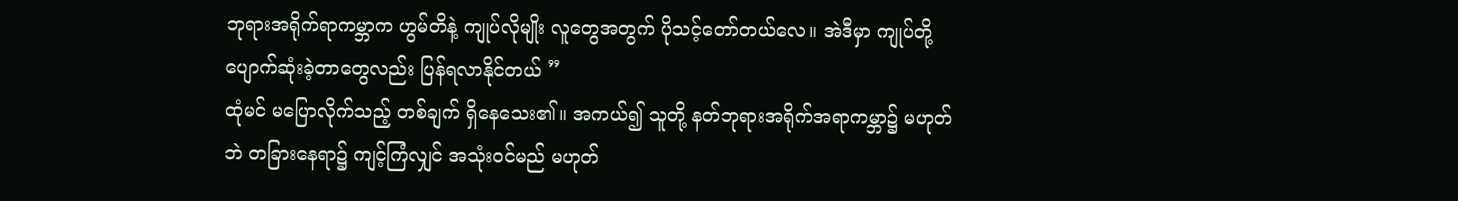ဘုရားအရိုက်ရာကမ္ဘာက ဟွမ်တိနဲ့ ကျုပ်လိုမျိုး လူတွေအတွက် ပိုသင့်တော်တယ်လေ။ အဲဒီမှာ ကျုပ်တို့ ပျောက်ဆုံးခဲ့တာတွေလည်း ပြန်ရလာနိုင်တယ် ”
ထုံမင် မပြောလိုက်သည့် တစ်ချက် ရှိနေသေး၏။ အကယ်၍ သူတို့ နတ်ဘုရားအရိုက်အရာကမ္ဘာ၌ မဟုတ်ဘဲ တခြားနေရာ၌ ကျင့်ကြံလျှင် အသုံးဝင်မည် မဟုတ်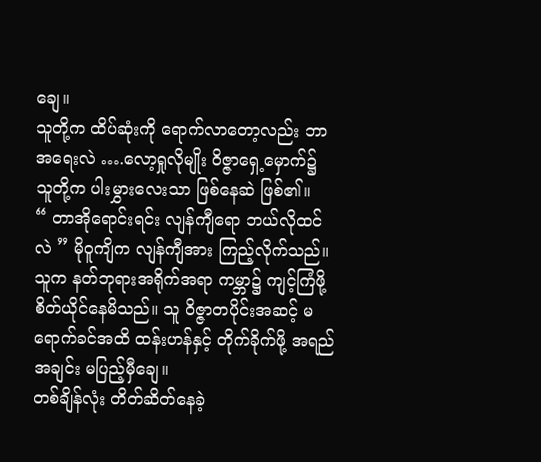ချေ။
သူတို့က ထိပ်ဆုံးကို ရောက်လာတော့လည်း ဘာအရေးလဲ ….လော့ရှုလိုမျိုး ဝိဇ္ဇာရှေ့မှောက်၌ သူတို့က ပါးမွှားလေးသာ ဖြစ်နေဆဲ ဖြစ်၏။
“ တာအိုရောင်းရင်း လျန်ကျီရော ဘယ်လိုထင်လဲ ” မိုဝူကျိက လျန်ကျီအား ကြည့်လိုက်သည်။ သူက နတ်ဘုရားအရိုက်အရာ ကမ္ဘာ၌ ကျင့်ကြံဖို့ စိတ်ယိုင်နေမိသည်။ သူ ဝိဇ္ဇာတပိုင်းအဆင့် မရောက်ခင်အထိ ထန်းဟန်နှင့် တိုက်ခိုက်ဖို့ အရည်အချင်း မပြည့်မှီချေ။
တစ်ချိန်လုံး တိတ်ဆိတ်နေခဲ့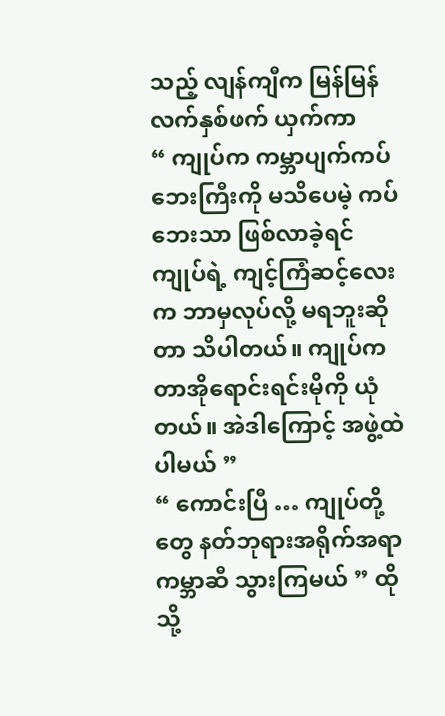သည့် လျန်ကျီက မြန်မြန် လက်နှစ်ဖက် ယှက်ကာ
“ ကျုပ်က ကမ္ဘာပျက်ကပ်ဘေးကြီးကို မသိပေမဲ့ ကပ်ဘေးသာ ဖြစ်လာခဲ့ရင် ကျုပ်ရဲ့ ကျင့်ကြံဆင့်လေးက ဘာမှလုပ်လို့ မရဘူးဆိုတာ သိပါတယ်။ ကျုပ်က တာအိုရောင်းရင်းမိုကို ယုံတယ်။ အဲဒါကြောင့် အဖွဲ့ထဲ ပါမယ် ”
“ ကောင်းပြီ … ကျုပ်တို့တွေ နတ်ဘုရားအရိုက်အရာ ကမ္ဘာဆီ သွားကြမယ် ” ထိုသို့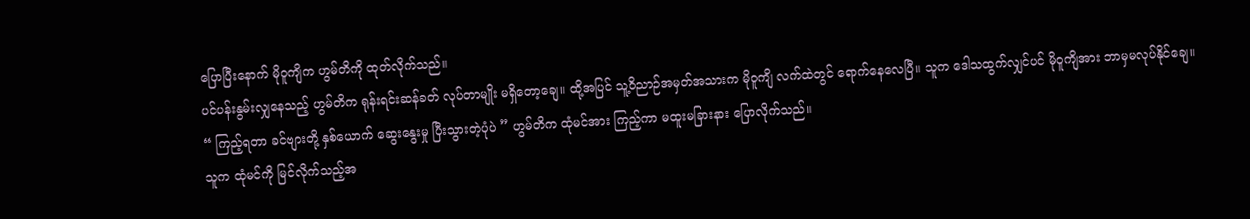ပြောပြီးနောက် မိုဝူကျိက ဟွမ်တိကို ထုတ်လိုက်သည်။
ပင်ပန်းနွမ်းလျှနေသည့် ဟွမ်တိက ရုန်းရင်းဆန်ခတ် လုပ်တာမျိုး မရှိတော့ချေ။ ထို့အပြင် သူ့ဝိညာဉ်အမှတ်အသားက မိုဝူကျိ လက်ထဲတွင် ရောက်နေလေပြီ။ သူက ဒေါသထွက်လျှင်ပင် မိုဝူကျိအား ဘာမှမလုပ်နိုင်ချေ။
“ ကြည့်ရတာ ခင်ဗျားတို့ နှစ်ယောက် ဆွေးနွေးမှု ပြီးသွားတဲ့ပုံပဲ ” ဟွမ်တိက ထုံမင်အား ကြည့်ကာ မထူးမခြားနား ပြောလိုက်သည်။
သူက ထုံမင်ကို မြင်လိုက်သည့်အ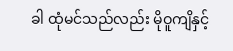ခါ ထုံမင်သည်လည်း မိုဝူကျိနှင့်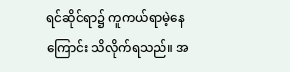ရင်ဆိုင်ရာ၌ ကူကယ်ရာမဲ့နေကြောင်း သိလိုက်ရသည်။ အ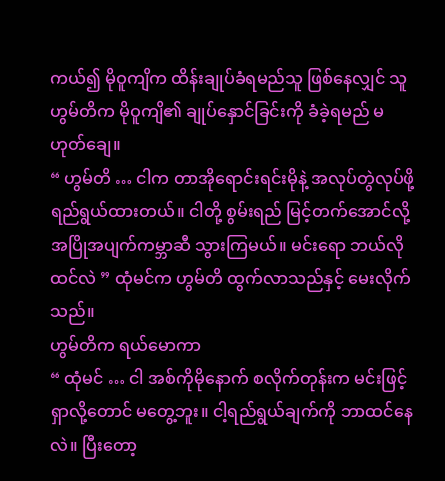ကယ်၍ မိုဝူကျိက ထိန်းချုပ်ခံရမည်သူ ဖြစ်နေလျှင် သူ ဟွမ်တိက မိုဝူကျိ၏ ချုပ်နှောင်ခြင်းကို ခံခဲ့ရမည် မဟုတ်ချေ။
“ ဟွမ်တိ … ငါက တာအိုရောင်းရင်းမိုနဲ့ အလုပ်တွဲလုပ်ဖို့ ရည်ရွယ်ထားတယ်။ ငါတို့ စွမ်းရည် မြင့်တက်အောင်လို့ အပြိုအပျက်ကမ္ဘာဆီ သွားကြမယ်။ မင်းရော ဘယ်လိုထင်လဲ ” ထုံမင်က ဟွမ်တိ ထွက်လာသည်နှင့် မေးလိုက်သည်။
ဟွမ်တိက ရယ်မောကာ
“ ထုံမင် … ငါ အစ်ကိုမိုနောက် စလိုက်တုန်းက မင်းဖြင့် ရှာလို့တောင် မတွေ့ဘူး။ ငါ့ရည်ရွယ်ချက်ကို ဘာထင်နေလဲ။ ပြီးတော့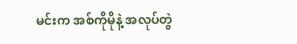မင်းက အစ်ကိုမိုနဲ့ အလုပ်တွဲ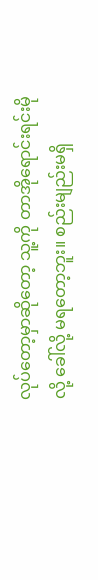လုပ်တော့မှာဆိုတော့ သူ့ကို တာအိုရောင်းရင်းမိုလို့ ခေါ်လို့ မရတော့ဘူး။ စည်းမျည်းမရှိ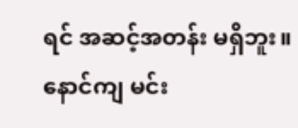ရင် အဆင့်အတန်း မရှိဘူး။ နောင်ကျ မင်း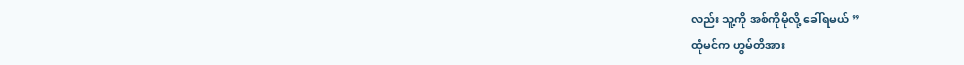လည်း သူ့ကို အစ်ကိုမိုလို့ ခေါ်ရမယ် ”
ထုံမင်က ဟွမ်တိအား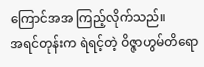ကြောင်အအ ကြည့်လိုက်သည်။
အရင်တုန်းက ရဲရင့်တဲ့ ဝိဇ္ဇာဟွမ်တိရော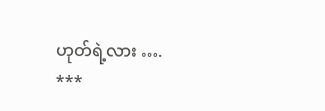ဟုတ်ရဲ့လား ….
***